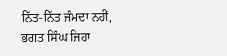ਨਿੱਤ-ਨਿੱਤ ਜੰਮਦਾ ਨਹੀਂ, ਭਗਤ ਸਿੰਘ ਜਿਹਾ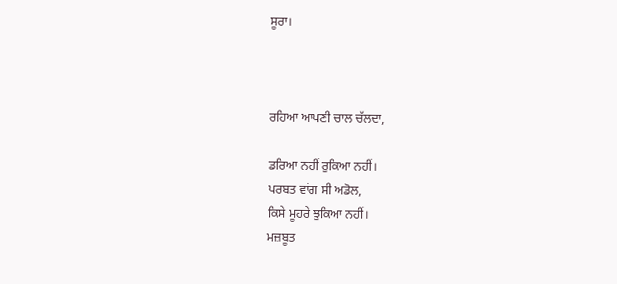ਸੂਰਾ।



ਰਹਿਆ ਆਪਣੀ ਚਾਲ ਚੱਲਦਾ,

ਡਰਿਆ ਨਹੀਂ ਰੁਕਿਆ ਨਹੀਂ।
ਪਰਬਤ ਵਾਂਗ ਸੀ ਅਡੋਲ,
ਕਿਸੇ ਮੂਹਰੇ ਝੁਕਿਆ ਨਹੀਂ।
ਮਜ਼ਬੂਤ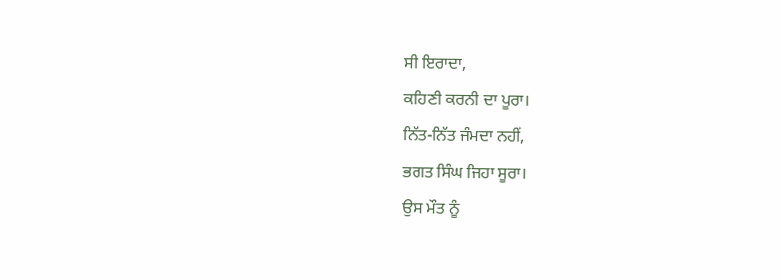ਸੀ ਇਰਾਦਾ,
ਕਹਿਣੀ ਕਰਨੀ ਦਾ ਪੂਰਾ।
ਨਿੱਤ-ਨਿੱਤ ਜੰਮਦਾ ਨਹੀਂ,
ਭਗਤ ਸਿੰਘ ਜਿਹਾ ਸੂਰਾ।
ਉਸ ਮੌਤ ਨੂੰ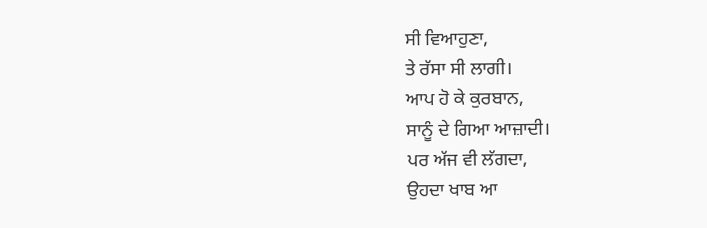ਸੀ ਵਿਆਹੁਣਾ,
ਤੇ ਰੱਸਾ ਸੀ ਲਾਗੀ।
ਆਪ ਹੋ ਕੇ ਕੁਰਬਾਨ,
ਸਾਨੂੰ ਦੇ ਗਿਆ ਆਜ਼ਾਦੀ।
ਪਰ ਅੱਜ ਵੀ ਲੱਗਦਾ,
ਉਹਦਾ ਖਾਬ ਆ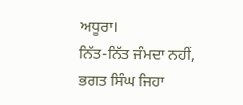ਅਧੂਰਾ।
ਨਿੱਤ-ਨਿੱਤ ਜੰਮਦਾ ਨਹੀਂ,
ਭਗਤ ਸਿੰਘ ਜਿਹਾ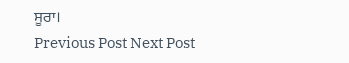ਸੂਰਾ।
Previous Post Next Post